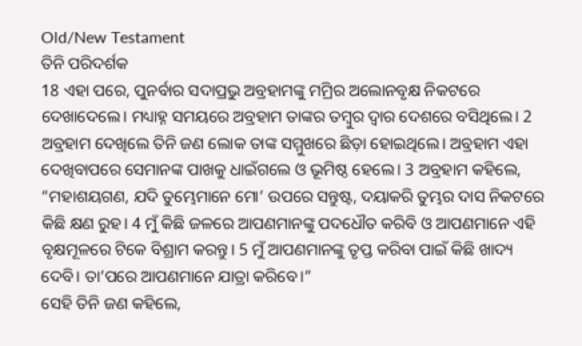Old/New Testament
ତିନି ପରିଦର୍ଶକ
18 ଏହା ପରେ, ପୁନର୍ବାର ସଦାପ୍ରଭୁ ଅବ୍ରହାମଙ୍କୁ ମମ୍ରିର ଅଲୋନବୃକ୍ଷ ନିକଟରେ ଦେଖାଦେଲେ। ମଧ୍ୟାହ୍ନ ସମୟରେ ଅବ୍ରହାମ ତାଙ୍କର ତମ୍ବୁର ଦ୍ୱାର ଦେଶରେ ବସିଥିଲେ। 2 ଅବ୍ରହାମ ଦେଖିଲେ ତିନି ଜଣ ଲୋକ ତାଙ୍କ ସମ୍ମୁଖରେ ଛିଡ଼ା ହୋଇଥିଲେ। ଅବ୍ରହାମ ଏହା ଦେଖିବାପରେ ସେମାନଙ୍କ ପାଖକୁ ଧାଇଁଗଲେ ଓ ଭୂମିଷ୍ଠ ହେଲେ। 3 ଅବ୍ରହାମ କହିଲେ, “ମହାଶୟଗଣ, ଯଦି ତୁମ୍ଭେମାନେ ମୋ’ ଉପରେ ସନ୍ତୁଷ୍ଟ, ଦୟାକରି ତୁମ୍ଭର ଦାସ ନିକଟରେ କିଛି କ୍ଷଣ ରୁହ। 4 ମୁଁ କିଛି ଜଳରେ ଆପଣମାନଙ୍କୁ ପଦଧୌତ କରିବି ଓ ଆପଣମାନେ ଏହି ବୃକ୍ଷମୂଳରେ ଟିକେ ବିଶ୍ରାମ କରନ୍ତୁ। 5 ମୁଁ ଆପଣମାନଙ୍କୁ ତୃପ୍ତ କରିବା ପାଇଁ କିଛି ଖାଦ୍ୟ ଦେବି। ତା’ପରେ ଆପଣମାନେ ଯାତ୍ରା କରିବେ।”
ସେହି ତିନି ଜଣ କହିଲେ,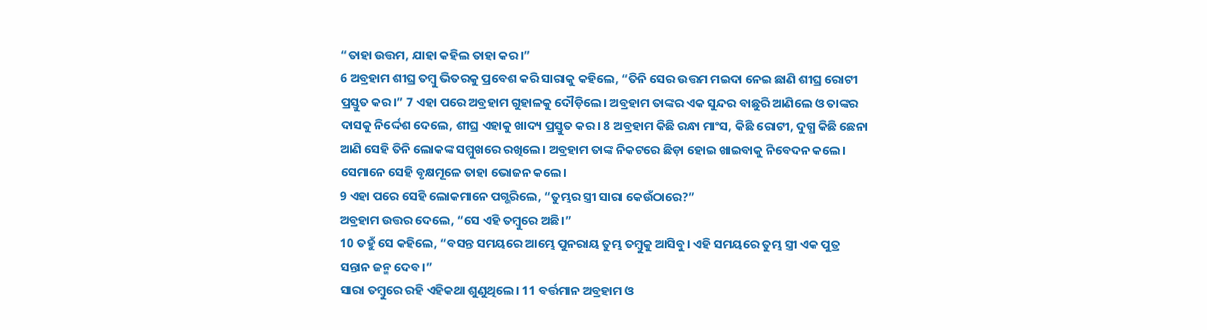“ତାହା ଉତ୍ତମ, ଯାହା କହିଲ ତାହା କର।”
6 ଅବ୍ରହାମ ଶୀଘ୍ର ତମ୍ବୁ ଭିତରକୁ ପ୍ରବେଶ କରି ସାରାକୁ କହିଲେ, “ତିନି ସେର ଉତ୍ତମ ମଇଦା ନେଇ ଛାଣି ଶୀଘ୍ର ରୋଟୀ ପ୍ରସ୍ତୁତ କର।” 7 ଏହା ପରେ ଅବ୍ରହାମ ଗୁହାଳକୁ ଦୌଡ଼ିଲେ। ଅବ୍ରହାମ ତାଙ୍କର ଏକ ସୁନ୍ଦର ବାଛୁରି ଆଣିଲେ ଓ ତାଙ୍କର ଦାସକୁ ନିର୍ଦ୍ଦେଶ ଦେଲେ, ଶୀଘ୍ର ଏହାକୁ ଖାଦ୍ୟ ପ୍ରସ୍ତୁତ କର। 8 ଅବ୍ରହାମ କିଛି ରନ୍ଧା ମାଂସ, କିଛି ରୋଟୀ, ଦୁଗ୍ଧ କିଛି ଛେନା ଆଣି ସେହି ତିନି ଲୋକଙ୍କ ସମ୍ମୁଖରେ ରଖିଲେ। ଅବ୍ରହାମ ତାଙ୍କ ନିକଟରେ ଛିଡ଼ା ହୋଇ ଖାଇବାକୁ ନିବେଦନ କଲେ। ସେମାନେ ସେହି ବୃକ୍ଷମୂଳେ ତାହା ଭୋଜନ କଲେ।
9 ଏହା ପରେ ସେହି ଲୋକମାନେ ପଗ୍ଭରିଲେ, “ତୁମ୍ଭର ସ୍ତ୍ରୀ ସାରା କେଉଁଠାରେ?”
ଅବ୍ରହାମ ଉତ୍ତର ଦେଲେ, “ସେ ଏହି ତମ୍ବୁରେ ଅଛି।”
10 ତହୁଁ ସେ କହିଲେ, “ବସନ୍ତ ସମୟରେ ଆମ୍ଭେ ପୁନରାୟ ତୁମ୍ଭ ତମ୍ବୁକୁ ଆସିବୁ। ଏହି ସମୟରେ ତୁମ୍ଭ ସ୍ତ୍ରୀ ଏକ ପୁତ୍ର ସନ୍ତାନ ଜନ୍ମ ଦେବ।”
ସାରା ତମ୍ବୁରେ ରହି ଏହିକଥା ଶୁଣୁଥିଲେ। 11 ବର୍ତ୍ତମାନ ଅବ୍ରହାମ ଓ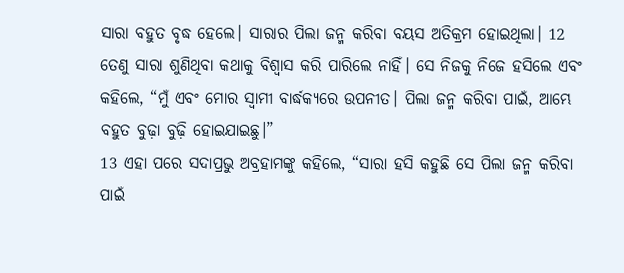ସାରା ବହୁତ ବୃଦ୍ଧ ହେଲେ। ସାରାର ପିଲା ଜନ୍ମ କରିବା ବୟସ ଅତିକ୍ରମ ହୋଇଥିଲା। 12 ତେଣୁ ସାରା ଶୁଣିଥିବା କଥାକୁ ବିଶ୍ୱାସ କରି ପାରିଲେ ନାହିଁ। ସେ ନିଜକୁ ନିଜେ ହସିଲେ ଏବଂ କହିଲେ, “ମୁଁ ଏବଂ ମୋର ସ୍ୱାମୀ ବାର୍ଦ୍ଧକ୍ୟରେ ଉପନୀତ। ପିଲା ଜନ୍ମ କରିବା ପାଇଁ, ଆମ୍ଭେ ବହୁତ ବୁଢ଼ା ବୁଢ଼ି ହୋଇଯାଇଛୁ।”
13 ଏହା ପରେ ସଦାପ୍ରଭୁ ଅବ୍ରହାମଙ୍କୁ କହିଲେ, “ସାରା ହସି କହୁଛି ସେ ପିଲା ଜନ୍ମ କରିବା ପାଇଁ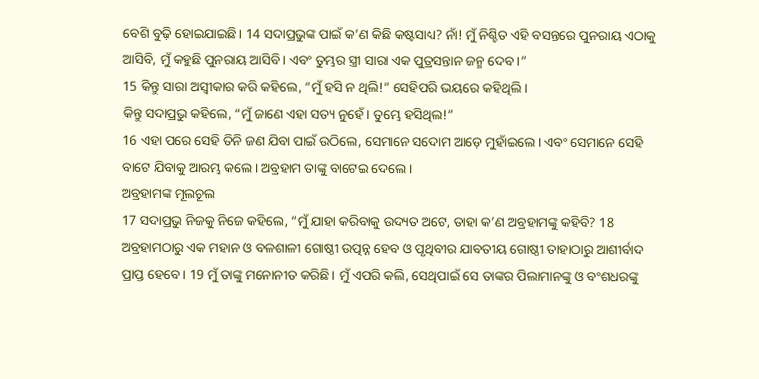ବେଶି ବୁଢ଼ି ହୋଇଯାଇଛି। 14 ସଦାପ୍ରଭୁଙ୍କ ପାଇଁ କ’ଣ କିଛି କଷ୍ଟସାଧ୍ୟ? ନାଁ! ମୁଁ ନିଶ୍ଚିତ ଏହି ବସନ୍ତରେ ପୁନରାୟ ଏଠାକୁ ଆସିବି, ମୁଁ କହୁଛି ପୁନରାୟ ଆସିବି। ଏବଂ ତୁମ୍ଭର ସ୍ତ୍ରୀ ସାରା ଏକ ପୁତ୍ରସନ୍ତାନ ଜନ୍ମ ଦେବ।”
15 କିନ୍ତୁ ସାରା ଅସ୍ୱୀକାର କରି କହିଲେ, “ମୁଁ ହସି ନ ଥିଲି!” ସେହିପରି ଭୟରେ କହିଥିଲି।
କିନ୍ତୁ ସଦାପ୍ରଭୁ କହିଲେ, “ମୁଁ ଜାଣେ ଏହା ସତ୍ୟ ନୁହେଁ। ତୁମ୍ଭେ ହସିଥିଲ!”
16 ଏହା ପରେ ସେହି ତିନି ଜଣ ଯିବା ପାଇଁ ଉଠିଲେ, ସେମାନେ ସଦୋମ ଆଡ଼େ ମୁହାଁଇଲେ। ଏବଂ ସେମାନେ ସେହି ବାଟେ ଯିବାକୁ ଆରମ୍ଭ କଲେ। ଅବ୍ରହାମ ତାଙ୍କୁ ବାଟେଇ ଦେଲେ।
ଅବ୍ରହାମଙ୍କ ମୂଲଚୂଲ
17 ସଦାପ୍ରଭୁ ନିଜକୁ ନିଜେ କହିଲେ, “ମୁଁ ଯାହା କରିବାକୁ ଉଦ୍ୟତ ଅଟେ, ତାହା କ’ଣ ଅବ୍ରହାମଙ୍କୁ କହିବି? 18 ଅବ୍ରହାମଠାରୁ ଏକ ମହାନ ଓ ବଳଶାଳୀ ଗୋଷ୍ଠୀ ଉତ୍ପନ୍ନ ହେବ ଓ ପୃଥିବୀର ଯାବତୀୟ ଗୋଷ୍ଠୀ ତାହାଠାରୁ ଆଶୀର୍ବାଦ ପ୍ରାପ୍ତ ହେବେ। 19 ମୁଁ ତାଙ୍କୁ ମନୋନୀତ କରିଛି। ମୁଁ ଏପରି କଲି, ସେଥିପାଇଁ ସେ ତାଙ୍କର ପିଲାମାନଙ୍କୁ ଓ ବଂଶଧରଙ୍କୁ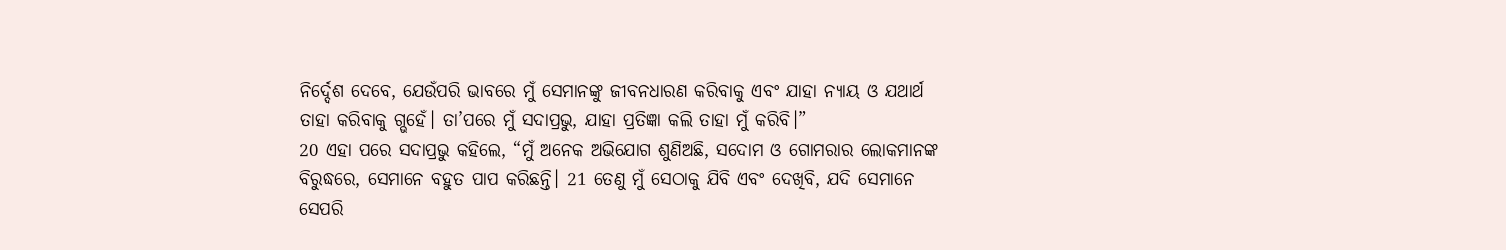ନିର୍ଦ୍ଦେଶ ଦେବେ, ଯେଉଁପରି ଭାବରେ ମୁଁ ସେମାନଙ୍କୁ ଜୀବନଧାରଣ କରିବାକୁ ଏବଂ ଯାହା ନ୍ୟାୟ ଓ ଯଥାର୍ଥ ତାହା କରିବାକୁ ଗ୍ଭହେଁ। ତା’ପରେ ମୁଁ ସଦାପ୍ରଭୁ, ଯାହା ପ୍ରତିଜ୍ଞା କଲି ତାହା ମୁଁ କରିବି।”
20 ଏହା ପରେ ସଦାପ୍ରଭୁ କହିଲେ, “ମୁଁ ଅନେକ ଅଭିଯୋଗ ଶୁଣିଅଛି, ସଦୋମ ଓ ଗୋମରାର ଲୋକମାନଙ୍କ ବିରୁଦ୍ଧରେ, ସେମାନେ ବହୁତ ପାପ କରିଛନ୍ତି। 21 ତେଣୁ ମୁଁ ସେଠାକୁ ଯିବି ଏବଂ ଦେଖିବି, ଯଦି ସେମାନେ ସେପରି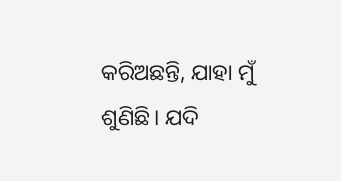କରିଅଛନ୍ତି, ଯାହା ମୁଁ ଶୁଣିଛି। ଯଦି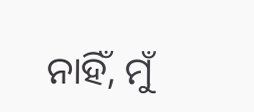ନାହିଁ, ମୁଁ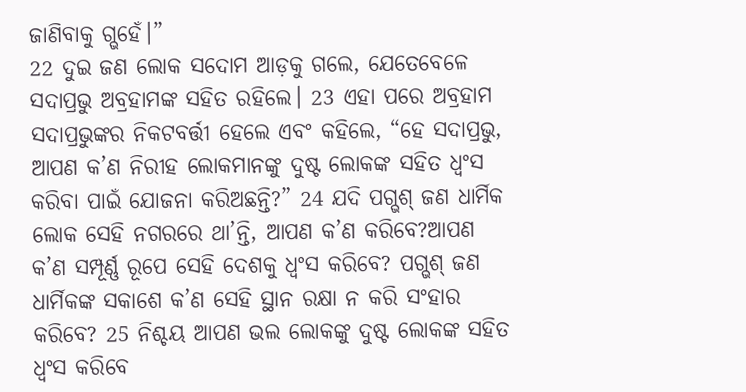ଜାଣିବାକୁ ଗ୍ଭହେଁ।”
22 ଦୁଇ ଜଣ ଲୋକ ସଦୋମ ଆଡ଼କୁ ଗଲେ, ଯେତେବେଳେ ସଦାପ୍ରଭୁ ଅବ୍ରହାମଙ୍କ ସହିତ ରହିଲେ। 23 ଏହା ପରେ ଅବ୍ରହାମ ସଦାପ୍ରଭୁଙ୍କର ନିକଟବର୍ତ୍ତୀ ହେଲେ ଏବଂ କହିଲେ, “ହେ ସଦାପ୍ରଭୁ, ଆପଣ କ’ଣ ନିରୀହ ଲୋକମାନଙ୍କୁ ଦୁଷ୍ଟ ଲୋକଙ୍କ ସହିତ ଧ୍ୱଂସ କରିବା ପାଇଁ ଯୋଜନା କରିଅଛନ୍ତି?” 24 ଯଦି ପଗ୍ଭଶ୍ ଜଣ ଧାର୍ମିକ ଲୋକ ସେହି ନଗରରେ ଥା’ନ୍ତି, ଆପଣ କ’ଣ କରିବେ?ଆପଣ କ’ଣ ସମ୍ପୂର୍ଣ୍ଣ ରୂପେ ସେହି ଦେଶକୁ ଧ୍ୱଂସ କରିବେ? ପଗ୍ଭଶ୍ ଜଣ ଧାର୍ମିକଙ୍କ ସକାଶେ କ’ଣ ସେହି ସ୍ଥାନ ରକ୍ଷା ନ କରି ସଂହାର କରିବେ? 25 ନିଶ୍ଚୟ ଆପଣ ଭଲ ଲୋକଙ୍କୁ ଦୁଷ୍ଟ ଲୋକଙ୍କ ସହିତ ଧ୍ୱଂସ କରିବେ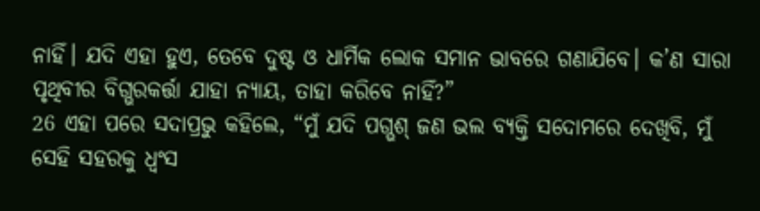ନାହିଁ। ଯଦି ଏହା ହୁଏ, ତେବେ ଦୁଷ୍ଟ ଓ ଧାର୍ମିକ ଲୋକ ସମାନ ଭାବରେ ଗଣାଯିବେ। କ’ଣ ସାରା ପୃଥିବୀର ବିଗ୍ଭରକର୍ତ୍ତା ଯାହା ନ୍ୟାୟ, ତାହା କରିବେ ନାହିଁ?”
26 ଏହା ପରେ ସଦାପ୍ରଭୁ କହିଲେ, “ମୁଁ ଯଦି ପଗ୍ଭଶ୍ ଜଣ ଭଲ ବ୍ୟକ୍ତି ସଦୋମରେ ଦେଖିବି, ମୁଁ ସେହି ସହରକୁ ଧ୍ୱଂସ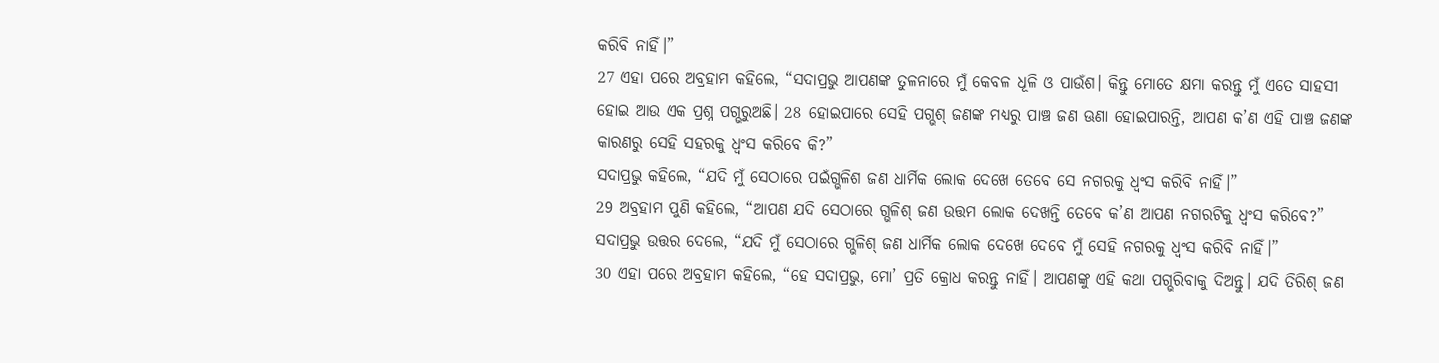କରିବି ନାହିଁ।”
27 ଏହା ପରେ ଅବ୍ରହାମ କହିଲେ, “ସଦାପ୍ରଭୁ ଆପଣଙ୍କ ତୁଳନାରେ ମୁଁ କେବଳ ଧୂଳି ଓ ପାଉଁଶ। କିନ୍ତୁ ମୋତେ କ୍ଷମା କରନ୍ତୁ ମୁଁ ଏତେ ସାହସୀ ହୋଇ ଆଉ ଏକ ପ୍ରଶ୍ନ ପଗ୍ଭରୁଅଛି। 28 ହୋଇପାରେ ସେହି ପଗ୍ଭଶ୍ ଜଣଙ୍କ ମଧ୍ୟରୁ ପାଞ୍ଚ ଜଣ ଊଣା ହୋଇପାରନ୍ତି, ଆପଣ କ’ଣ ଏହି ପାଞ୍ଚ ଜଣଙ୍କ କାରଣରୁ ସେହି ସହରକୁ ଧ୍ୱଂସ କରିବେ କି?”
ସଦାପ୍ରଭୁ କହିଲେ, “ଯଦି ମୁଁ ସେଠାରେ ପଇଁଗ୍ଭଳିଶ ଜଣ ଧାର୍ମିକ ଲୋକ ଦେଖେ ତେବେ ସେ ନଗରକୁ ଧ୍ୱଂସ କରିବି ନାହିଁ।”
29 ଅବ୍ରହାମ ପୁଣି କହିଲେ, “ଆପଣ ଯଦି ସେଠାରେ ଗ୍ଭଳିଶ୍ ଜଣ ଉତ୍ତମ ଲୋକ ଦେଖନ୍ତି ତେବେ କ’ଣ ଆପଣ ନଗରଟିକୁ ଧ୍ୱଂସ କରିବେ?”
ସଦାପ୍ରଭୁ ଉତ୍ତର ଦେଲେ, “ଯଦି ମୁଁ ସେଠାରେ ଗ୍ଭଳିଶ୍ ଜଣ ଧାର୍ମିକ ଲୋକ ଦେଖେ ଦେବେ ମୁଁ ସେହି ନଗରକୁ ଧ୍ୱଂସ କରିବି ନାହିଁ।”
30 ଏହା ପରେ ଅବ୍ରହାମ କହିଲେ, “ହେ ସଦାପ୍ରଭୁ, ମୋ’ ପ୍ରତି କ୍ରୋଧ କରନ୍ତୁ ନାହିଁ। ଆପଣଙ୍କୁ ଏହି କଥା ପଗ୍ଭରିବାକୁ ଦିଅନ୍ତୁ। ଯଦି ତିରିଶ୍ ଜଣ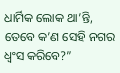ଧାର୍ମିକ ଲୋକ ଥା’ନ୍ତି, ତେବେ କ’ଣ ସେହି ନଗର ଧ୍ୱଂସ କରିବେ?”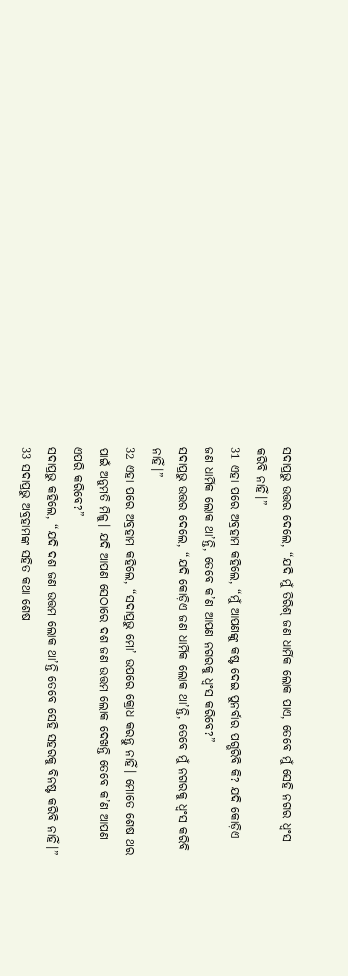ସଦାପ୍ରଭୁ ଉତ୍ତର ଦେଲେ, “ଯଦି ମୁଁ ତିରିଶ୍ ଜଣ ଧାର୍ମିକ ଲୋକ ପାଏ, ତେବେ ମୁଁ ସେହି ନଗର ଧ୍ୱଂସ କରିବି ନାହିଁ।”
31 ଏହା ପରେ ଅବ୍ରହାମ କହିଲେ, “ମୁଁ ଆପଣଙ୍କୁ କଷ୍ଟ ଦେଇ ପୁନର୍ବାର ପଗ୍ଭରିବି କି? ଯଦି କୋଡ଼ିଏ ଜଣ ଧାର୍ମିକ ଲୋକ ଥା’ନ୍ତି, ତେବେ କ’ଣ ଆପଣ ନଗରକୁ ଧ୍ୱଂସ କରିବେ?”
ସଦାପ୍ରଭୁ ଉତ୍ତର ଦେଲେ, “ଯଦି କୋଡ଼ିଏ ଜଣ ଧାର୍ମିକ ଲୋକ ଥା’ନ୍ତି, ତେବେ ମୁଁ ନଗରକୁ ଧ୍ୱଂସ କରିବି ନାହିଁ।”
32 ଏହା ପରେ ଅବ୍ରହାମ କହିଲେ, “ସଦାପ୍ରଭୁ ମୋ’ ଉପରେ କ୍ରୋଧ କରନ୍ତୁ ନାହିଁ। ମୋତେ ଶେଷ ଥର ପାଇଁ ଅନୁମତି ମିଳୁ। ଯଦି ଆପଣ ସେଠାରେ ଦଶ ଜଣ ଉତ୍ତମ ଲୋକ ଦେଖନ୍ତି ତେବେ କ’ଣ ଆପଣ ଏପରି କରିବେ?”
ସଦାପ୍ରଭୁ କହିଲେ, “ଯଦି ଦଶ ଜଣ ଉତ୍ତମ ଲୋକ ଥା’ନ୍ତି ତେବେ ସେହି ସହରକୁ ବିନଷ୍ଟ କରିବି ନାହିଁ।”
33 ସଦାପ୍ରଭୁ ଅବ୍ରହାମଙ୍କ ସହିତ କଥା ଶେଷ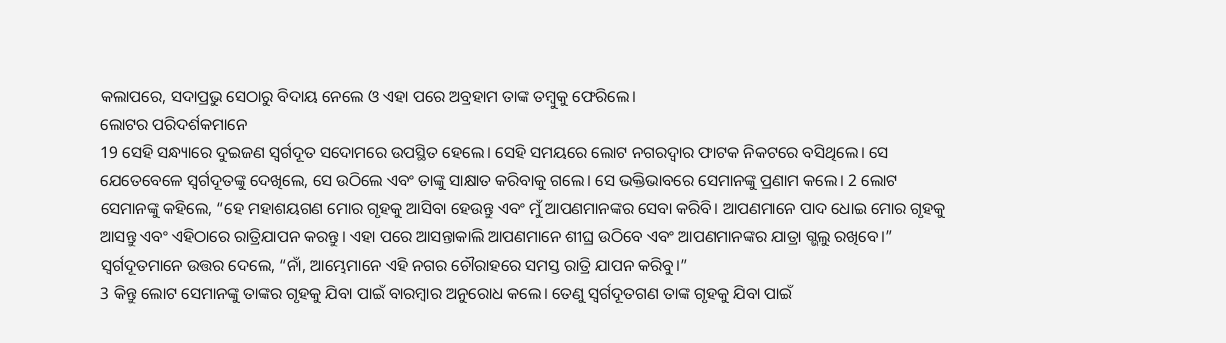କଲାପରେ, ସଦାପ୍ରଭୁ ସେଠାରୁ ବିଦାୟ ନେଲେ ଓ ଏହା ପରେ ଅବ୍ରହାମ ତାଙ୍କ ତମ୍ବୁକୁ ଫେରିଲେ।
ଲୋଟର ପରିଦର୍ଶକମାନେ
19 ସେହି ସନ୍ଧ୍ୟାରେ ଦୁଇଜଣ ସ୍ୱର୍ଗଦୂତ ସଦୋମରେ ଉପସ୍ଥିତ ହେଲେ। ସେହି ସମୟରେ ଲୋଟ ନଗରଦ୍ୱାର ଫାଟକ ନିକଟରେ ବସିଥିଲେ। ସେ ଯେତେବେଳେ ସ୍ୱର୍ଗଦୂତଙ୍କୁ ଦେଖିଲେ, ସେ ଉଠିଲେ ଏବଂ ତାଙ୍କୁ ସାକ୍ଷାତ କରିବାକୁ ଗଲେ। ସେ ଭକ୍ତିଭାବରେ ସେମାନଙ୍କୁ ପ୍ରଣାମ କଲେ। 2 ଲୋଟ ସେମାନଙ୍କୁ କହିଲେ, “ହେ ମହାଶୟଗଣ ମୋର ଗୃହକୁ ଆସିବା ହେଉନ୍ତୁ ଏବଂ ମୁଁ ଆପଣମାନଙ୍କର ସେବା କରିବି। ଆପଣମାନେ ପାଦ ଧୋଇ ମୋର ଗୃହକୁ ଆସନ୍ତୁ ଏବଂ ଏହିଠାରେ ରାତ୍ରିଯାପନ କରନ୍ତୁ। ଏହା ପରେ ଆସନ୍ତାକାଲି ଆପଣମାନେ ଶୀଘ୍ର ଉଠିବେ ଏବଂ ଆପଣମାନଙ୍କର ଯାତ୍ରା ଗ୍ଭଲୁ ରଖିବେ।”
ସ୍ୱର୍ଗଦୂତମାନେ ଉତ୍ତର ଦେଲେ, “ନାଁ, ଆମ୍ଭେମାନେ ଏହି ନଗର ଚୌରାହରେ ସମସ୍ତ ରାତ୍ରି ଯାପନ କରିବୁ।”
3 କିନ୍ତୁ ଲୋଟ ସେମାନଙ୍କୁ ତାଙ୍କର ଗୃହକୁ ଯିବା ପାଇଁ ବାରମ୍ବାର ଅନୁରୋଧ କଲେ। ତେଣୁ ସ୍ୱର୍ଗଦୂତଗଣ ତାଙ୍କ ଗୃହକୁ ଯିବା ପାଇଁ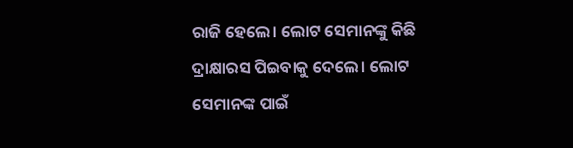ରାଜି ହେଲେ। ଲୋଟ ସେମାନଙ୍କୁ କିଛି ଦ୍ରାକ୍ଷାରସ ପିଇବାକୁ ଦେଲେ। ଲୋଟ ସେମାନଙ୍କ ପାଇଁ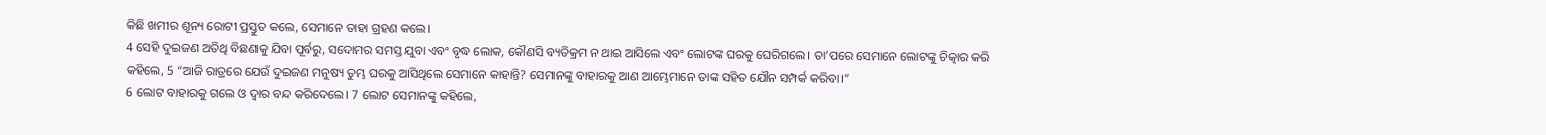କିଛି ଖମୀର ଶୂନ୍ୟ ରୋଟୀ ପ୍ରସ୍ତୁତ କଲେ, ସେମାନେ ତାହା ଗ୍ରହଣ କଲେ।
4 ସେହି ଦୁଇଜଣ ଅତିଥି ବିଛଣାକୁ ଯିବା ପୂର୍ବରୁ, ସଦୋମର ସମସ୍ତ ଯୁବା ଏବଂ ବୃଦ୍ଧ ଲୋକ, କୌଣସି ବ୍ୟତିକ୍ରମ ନ ଥାଇ ଆସିଲେ ଏବଂ ଲୋଟଙ୍କ ଘରକୁ ଘେରିଗଲେ। ତା’ପରେ ସେମାନେ ଲୋଟଙ୍କୁ ଚିତ୍କାର କରି କହିଲେ, 5 “ଆଜି ରାତ୍ରରେ ଯେଉଁ ଦୁଇଜଣ ମନୁଷ୍ୟ ତୁମ୍ଭ ଘରକୁ ଆସିଥିଲେ ସେମାନେ କାହାନ୍ତି? ସେମାନଙ୍କୁ ବାହାରକୁ ଆଣ ଆମ୍ଭେମାନେ ତାଙ୍କ ସହିତ ଯୌନ ସମ୍ପର୍କ କରିବା।”
6 ଲୋଟ ବାହାରକୁ ଗଲେ ଓ ଦ୍ୱାର ବନ୍ଦ କରିଦେଲେ। 7 ଲୋଟ ସେମାନଙ୍କୁ କହିଲେ,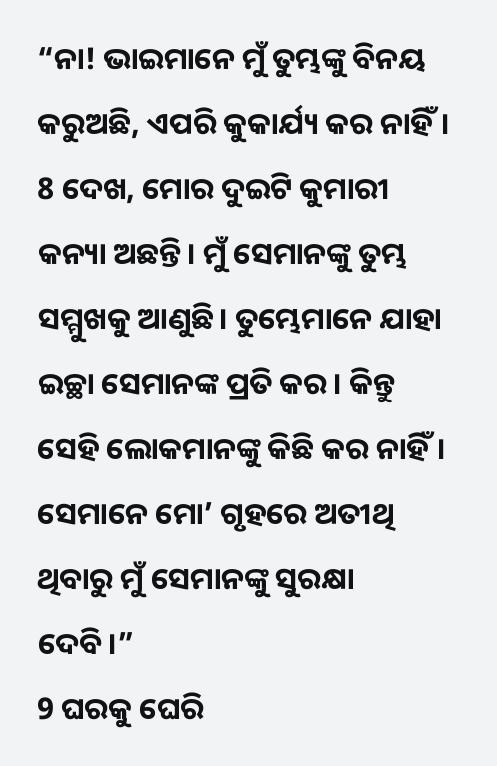“ନା! ଭାଇମାନେ ମୁଁ ତୁମ୍ଭଙ୍କୁ ବିନୟ କରୁଅଛି, ଏପରି କୁକାର୍ଯ୍ୟ କର ନାହିଁ। 8 ଦେଖ, ମୋର ଦୁଇଟି କୁମାରୀ କନ୍ୟା ଅଛନ୍ତି। ମୁଁ ସେମାନଙ୍କୁ ତୁମ୍ଭ ସମ୍ମୁଖକୁ ଆଣୁଛି। ତୁମ୍ଭେମାନେ ଯାହା ଇଚ୍ଛା ସେମାନଙ୍କ ପ୍ରତି କର। କିନ୍ତୁ ସେହି ଲୋକମାନଙ୍କୁ କିଛି କର ନାହିଁ। ସେମାନେ ମୋ’ ଗୃହରେ ଅତୀଥି ଥିବାରୁ ମୁଁ ସେମାନଙ୍କୁ ସୁରକ୍ଷା ଦେବି।”
9 ଘରକୁ ଘେରି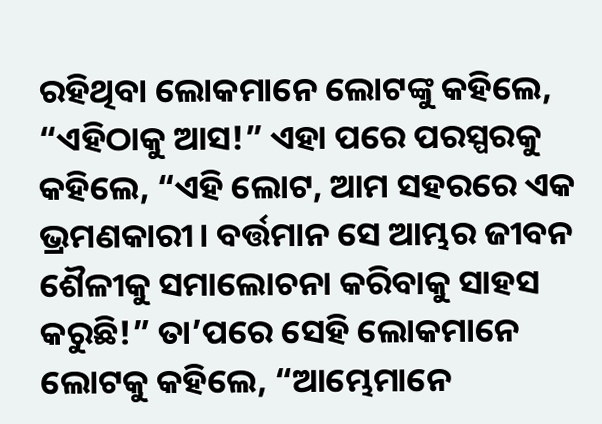ରହିଥିବା ଲୋକମାନେ ଲୋଟଙ୍କୁ କହିଲେ, “ଏହିଠାକୁ ଆସ!” ଏହା ପରେ ପରସ୍ପରକୁ କହିଲେ, “ଏହି ଲୋଟ, ଆମ ସହରରେ ଏକ ଭ୍ରମଣକାରୀ। ବର୍ତ୍ତମାନ ସେ ଆମ୍ଭର ଜୀବନ ଶୈଳୀକୁ ସମାଲୋଚନା କରିବାକୁ ସାହସ କରୁଛି!” ତା’ପରେ ସେହି ଲୋକମାନେ ଲୋଟକୁ କହିଲେ, “ଆମ୍ଭେମାନେ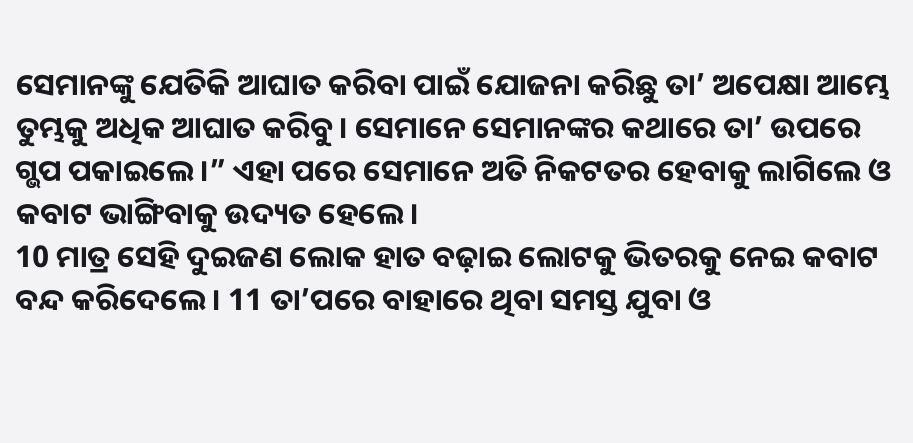ସେମାନଙ୍କୁ ଯେତିକି ଆଘାତ କରିବା ପାଇଁ ଯୋଜନା କରିଛୁ ତା’ ଅପେକ୍ଷା ଆମ୍ଭେ ତୁମ୍ଭକୁ ଅଧିକ ଆଘାତ କରିବୁ। ସେମାନେ ସେମାନଙ୍କର କଥାରେ ତା’ ଉପରେ ଗ୍ଭପ ପକାଇଲେ।” ଏହା ପରେ ସେମାନେ ଅତି ନିକଟତର ହେବାକୁ ଲାଗିଲେ ଓ କବାଟ ଭାଙ୍ଗିବାକୁ ଉଦ୍ୟତ ହେଲେ।
10 ମାତ୍ର ସେହି ଦୁଇଜଣ ଲୋକ ହାତ ବଢ଼ାଇ ଲୋଟକୁ ଭିତରକୁ ନେଇ କବାଟ ବନ୍ଦ କରିଦେଲେ। 11 ତା’ପରେ ବାହାରେ ଥିବା ସମସ୍ତ ଯୁବା ଓ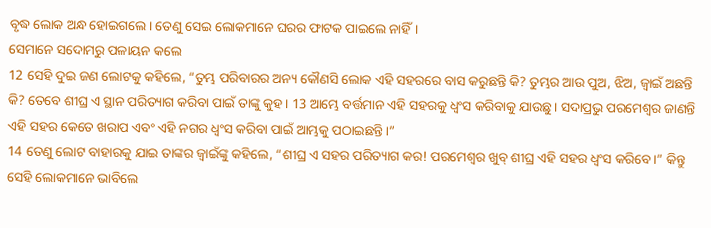ବୃଦ୍ଧ ଲୋକ ଅନ୍ଧ ହୋଇଗଲେ। ତେଣୁ ସେଇ ଲୋକମାନେ ଘରର ଫାଟକ ପାଇଲେ ନାହିଁ।
ସେମାନେ ସଦୋମରୁ ପଳାୟନ କଲେ
12 ସେହି ଦୁଇ ଜଣ ଲୋଟକୁ କହିଲେ, “ତୁମ୍ଭ ପରିବାରର ଅନ୍ୟ କୌଣସି ଲୋକ ଏହି ସହରରେ ବାସ କରୁଛନ୍ତି କି? ତୁମ୍ଭର ଆଉ ପୁଅ, ଝିଅ, ଜ୍ୱାଇଁ ଅଛନ୍ତି କି? ତେବେ ଶୀଘ୍ର ଏ ସ୍ଥାନ ପରିତ୍ୟାଗ କରିବା ପାଇଁ ତାଙ୍କୁ କୁହ। 13 ଆମ୍ଭେ ବର୍ତ୍ତମାନ ଏହି ସହରକୁ ଧ୍ୱଂସ କରିବାକୁ ଯାଉଛୁ। ସଦାପ୍ରଭୁ ପରମେଶ୍ୱର ଜାଣନ୍ତି ଏହି ସହର କେତେ ଖରାପ ଏବଂ ଏହି ନଗର ଧ୍ୱଂସ କରିବା ପାଇଁ ଆମ୍ଭକୁ ପଠାଇଛନ୍ତି।”
14 ତେଣୁ ଲୋଟ ବାହାରକୁ ଯାଇ ତାଙ୍କର ଜ୍ୱାଇଁଙ୍କୁ କହିଲେ, “ଶୀଘ୍ର ଏ ସହର ପରିତ୍ୟାଗ କର! ପରମେଶ୍ୱର ଖୁବ୍ ଶୀଘ୍ର ଏହି ସହର ଧ୍ୱଂସ କରିବେ।” କିନ୍ତୁ ସେହି ଲୋକମାନେ ଭାବିଲେ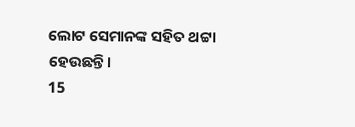ଲୋଟ ସେମାନଙ୍କ ସହିତ ଥଟ୍ଟା ହେଉଛନ୍ତି।
15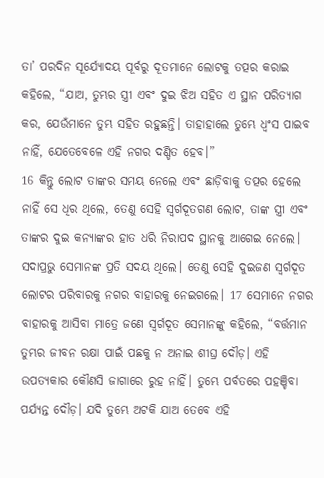ତା’ ପରଦିନ ସୂର୍ଯ୍ୟୋଦୟ ପୂର୍ବରୁ ଦୂତମାନେ ଲୋଟକୁ ତତ୍ପର କରାଇ କହିଲେ, “ଯାଅ, ତୁମ୍ଭର ସ୍ତ୍ରୀ ଏବଂ ଦୁଇ ଝିଅ ସହିତ ଏ ସ୍ଥାନ ପରିତ୍ୟାଗ କର, ଯେଉଁମାନେ ତୁମ୍ଭ ସହିତ ରହୁଛନ୍ତି। ତାହାହାଲେ ତୁମ୍ଭେ ଧ୍ୱଂସ ପାଇବ ନାହିଁ, ଯେତେବେଳେ ଏହି ନଗର ଦଣ୍ଡିତ ହେବ।”
16 କିନ୍ତୁ ଲୋଟ ତାଙ୍କର ସମୟ ନେଲେ ଏବଂ ଛାଡ଼ିବାକୁ ତତ୍ପର ହେଲେ ନାହିଁ ସେ ଧିର ଥିଲେ, ତେଣୁ ସେହି ସ୍ୱର୍ଗଦୂତଗଣ ଲୋଟ, ତାଙ୍କ ସ୍ତ୍ରୀ ଏବଂ ତାଙ୍କର ଦୁଇ କନ୍ୟାଙ୍କର ହାତ ଧରି ନିରାପଦ ସ୍ଥାନକୁ ଆଗେଇ ନେଲେ। ସଦାପ୍ରଭୁ ସେମାନଙ୍କ ପ୍ରତି ସଦୟ ଥିଲେ। ତେଣୁ ସେହି ଦୁଇଜଣ ସ୍ୱର୍ଗଦୂତ ଲୋଟର ପରିବାରକୁ ନଗର ବାହାରକୁ ନେଇଗଲେ। 17 ସେମାନେ ନଗର ବାହାରକୁ ଆସିବା ମାତ୍ରେ ଜଣେ ସ୍ୱର୍ଗଦୂତ ସେମାନଙ୍କୁ କହିଲେ, “ବର୍ତ୍ତମାନ ତୁମ୍ଭର ଜୀବନ ରକ୍ଷା ପାଇଁ ପଛକୁ ନ ଅନାଇ ଶୀଘ୍ର ଦୌଡ଼। ଏହି ଉପତ୍ୟକାର କୌଣସି ଜାଗାରେ ରୁହ ନାହିଁ। ତୁମ୍ଭେ ପର୍ବତରେ ପହଞ୍ଚିବା ପର୍ଯ୍ୟନ୍ତ ଦୌଡ଼। ଯଦି ତୁମ୍ଭେ ଅଟକି ଯାଅ ତେବେ ଏହି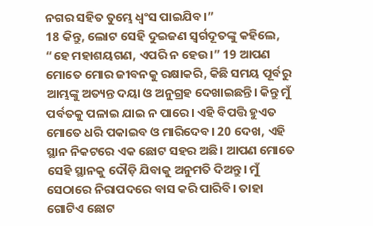ନଗର ସହିତ ତୁମ୍ଭେ ଧ୍ୱଂସ ପାଇଯିବ।”
18 କିନ୍ତୁ, ଲୋଟ ସେହି ଦୁଇଜଣ ସ୍ୱର୍ଗଦୂତଙ୍କୁ କହିଲେ, “ହେ ମହାଶୟଗଣ, ଏପରି ନ ହେଉ।” 19 ଆପଣ ମୋତେ ମୋର ଜୀବନକୁ ରକ୍ଷାକରି, କିଛି ସମୟ ପୂର୍ବରୁ ଆମ୍ଭଙ୍କୁ ଅତ୍ୟନ୍ତ ଦୟା ଓ ଅନୁଗ୍ରହ ଦେଖାଇଛନ୍ତି। କିନ୍ତୁ ମୁଁ ପର୍ବତକୁ ପଳାଇ ଯାଇ ନ ପାରେ। ଏହି ବିପତ୍ତି ହୁଏତ ମୋତେ ଧରି ପକାଇବ ଓ ମାରିଦେବ। 20 ଦେଖ, ଏହି ସ୍ଥାନ ନିକଟରେ ଏକ ଛୋଟ ସହର ଅଛି। ଆପଣ ମୋତେ ସେହି ସ୍ଥାନକୁ ଦୌଡ଼ି ଯିବାକୁ ଅନୁମତି ଦିଅନ୍ତୁ। ମୁଁ ସେଠାରେ ନିରାପଦରେ ବାସ କରି ପାରିବି। ତାହା ଗୋଟିଏ ଛୋଟ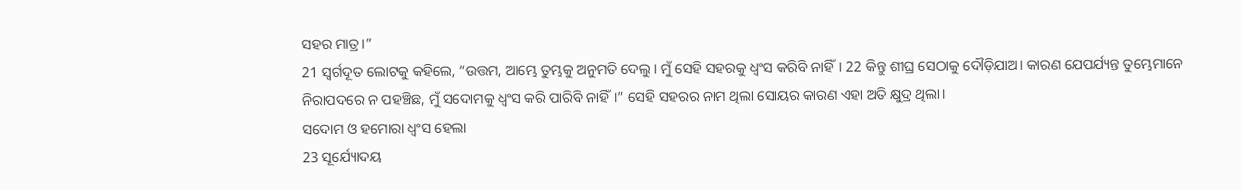ସହର ମାତ୍ର।”
21 ସ୍ୱର୍ଗଦୂତ ଲୋଟକୁ କହିଲେ, “ଉତ୍ତମ, ଆମ୍ଭେ ତୁମ୍ଭକୁ ଅନୁମତି ଦେଲୁ। ମୁଁ ସେହି ସହରକୁ ଧ୍ୱଂସ କରିବି ନାହିଁ। 22 କିନ୍ତୁ ଶୀଘ୍ର ସେଠାକୁ ଦୌଡ଼ିଯାଅ। କାରଣ ଯେପର୍ଯ୍ୟନ୍ତ ତୁମ୍ଭେମାନେ ନିରାପଦରେ ନ ପହଞ୍ଚିଛ, ମୁଁ ସଦୋମକୁ ଧ୍ୱଂସ କରି ପାରିବି ନାହିଁ।” ସେହି ସହରର ନାମ ଥିଲା ସୋୟର କାରଣ ଏହା ଅତି କ୍ଷୁଦ୍ର ଥିଲା।
ସଦୋମ ଓ ହମୋରା ଧ୍ୱଂସ ହେଲା
23 ସୂର୍ଯ୍ୟୋଦୟ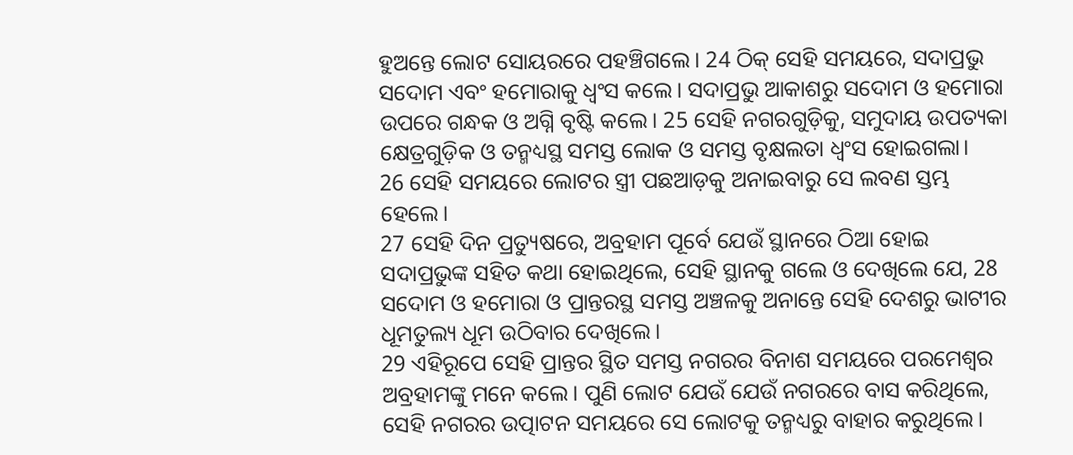ହୁଅନ୍ତେ ଲୋଟ ସୋୟରରେ ପହଞ୍ଚିଗଲେ। 24 ଠିକ୍ ସେହି ସମୟରେ, ସଦାପ୍ରଭୁ ସଦୋମ ଏବଂ ହମୋରାକୁ ଧ୍ୱଂସ କଲେ। ସଦାପ୍ରଭୁ ଆକାଶରୁ ସଦୋମ ଓ ହମୋରା ଉପରେ ଗନ୍ଧକ ଓ ଅଗ୍ନି ବୃଷ୍ଟି କଲେ। 25 ସେହି ନଗରଗୁଡ଼ିକୁ, ସମୁଦାୟ ଉପତ୍ୟକା କ୍ଷେତ୍ରଗୁଡ଼ିକ ଓ ତନ୍ମଧ୍ୟସ୍ଥ ସମସ୍ତ ଲୋକ ଓ ସମସ୍ତ ବୃକ୍ଷଲତା ଧ୍ୱଂସ ହୋଇଗଲା।
26 ସେହି ସମୟରେ ଲୋଟର ସ୍ତ୍ରୀ ପଛଆଡ଼କୁ ଅନାଇବାରୁ ସେ ଲବଣ ସ୍ତମ୍ଭ ହେଲେ।
27 ସେହି ଦିନ ପ୍ରତ୍ୟୁଷରେ, ଅବ୍ରହାମ ପୂର୍ବେ ଯେଉଁ ସ୍ଥାନରେ ଠିଆ ହୋଇ ସଦାପ୍ରଭୁଙ୍କ ସହିତ କଥା ହୋଇଥିଲେ, ସେହି ସ୍ଥାନକୁ ଗଲେ ଓ ଦେଖିଲେ ଯେ, 28 ସଦୋମ ଓ ହମୋରା ଓ ପ୍ରାନ୍ତରସ୍ଥ ସମସ୍ତ ଅଞ୍ଚଳକୁ ଅନାନ୍ତେ ସେହି ଦେଶରୁ ଭାଟୀର ଧୂମତୁଲ୍ୟ ଧୂମ ଉଠିବାର ଦେଖିଲେ।
29 ଏହିରୂପେ ସେହି ପ୍ରାନ୍ତର ସ୍ଥିତ ସମସ୍ତ ନଗରର ବିନାଶ ସମୟରେ ପରମେଶ୍ୱର ଅବ୍ରହାମଙ୍କୁ ମନେ କଲେ। ପୁଣି ଲୋଟ ଯେଉଁ ଯେଉଁ ନଗରରେ ବାସ କରିଥିଲେ, ସେହି ନଗରର ଉତ୍ପାଟନ ସମୟରେ ସେ ଲୋଟକୁ ତନ୍ମଧ୍ୟରୁ ବାହାର କରୁଥିଲେ।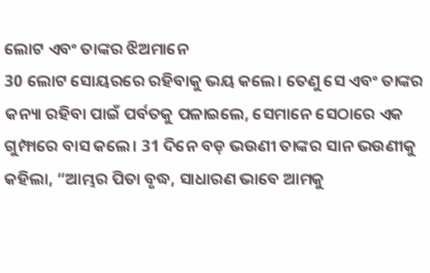ଲୋଟ ଏବଂ ତାଙ୍କର ଝିଅମାନେ
30 ଲୋଟ ସୋୟରରେ ରହିବାକୁ ଭୟ କଲେ। ତେଣୁ ସେ ଏବଂ ତାଙ୍କର କନ୍ୟା ରହିବା ପାଇଁ ପର୍ବତକୁ ପଳାଇଲେ, ସେମାନେ ସେଠାରେ ଏକ ଗୁମ୍ଫାରେ ବାସ କଲେ। 31 ଦିନେ ବଡ଼ ଭଉଣୀ ତାଙ୍କର ସାନ ଭଉଣୀକୁ କହିଲା, “ଆମ୍ଭର ପିତା ବୃଦ୍ଧ, ସାଧାରଣ ଭାବେ ଆମକୁ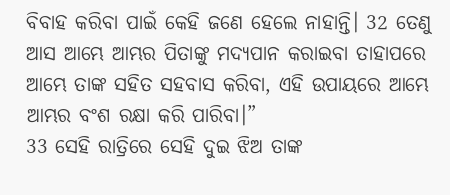ବିବାହ କରିବା ପାଇଁ କେହି ଜଣେ ହେଲେ ନାହାନ୍ତି। 32 ତେଣୁ ଆସ ଆମ୍ଭେ ଆମ୍ଭର ପିତାଙ୍କୁ ମଦ୍ୟପାନ କରାଇବା ତାହାପରେ ଆମ୍ଭେ ତାଙ୍କ ସହିତ ସହବାସ କରିବା, ଏହି ଉପାୟରେ ଆମ୍ଭେ ଆମ୍ଭର ବଂଶ ରକ୍ଷା କରି ପାରିବା।”
33 ସେହି ରାତ୍ରିରେ ସେହି ଦୁଇ ଝିଅ ତାଙ୍କ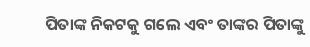ପିତାଙ୍କ ନିକଟକୁ ଗଲେ ଏବଂ ତାଙ୍କର ପିତାଙ୍କୁ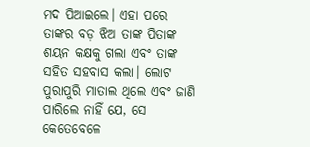ମଦ ପିଆଇଲେ। ଏହା ପରେ ତାଙ୍କର ବଡ଼ ଝିଅ ତାଙ୍କ ପିତାଙ୍କ ଶୟନ କକ୍ଷକୁ ଗଲା ଏବଂ ତାଙ୍କ ସହିତ ସହବାସ କଲା। ଲୋଟ ପୁରାପୁରି ମାତାଲ ଥିଲେ ଏବଂ ଜାଣି ପାରିଲେ ନାହିଁ ଯେ, ସେ କେତେବେଳେ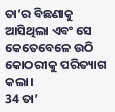ତା’ର ବିଛଣାକୁ ଆସିଥିଲା ଏବଂ ସେ କେତେବେଳେ ଉଠି କୋଠରୀକୁ ପରିତ୍ୟାଗ କଲା।
34 ତା’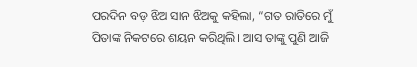ପରଦିନ ବଡ଼ ଝିଅ ସାନ ଝିଅକୁ କହିଲା, “ଗତ ରାତିରେ ମୁଁ ପିତାଙ୍କ ନିକଟରେ ଶୟନ କରିଥିଲି। ଆସ ତାଙ୍କୁ ପୁଣି ଆଜି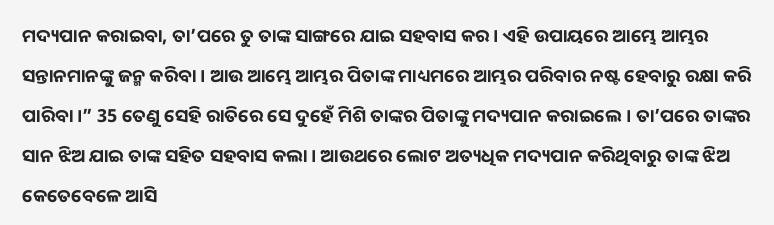ମଦ୍ୟପାନ କରାଇବା, ତା’ପରେ ତୁ ତାଙ୍କ ସାଙ୍ଗରେ ଯାଇ ସହବାସ କର। ଏହି ଉପାୟରେ ଆମ୍ଭେ ଆମ୍ଭର ସନ୍ତାନମାନଙ୍କୁ ଜନ୍ମ କରିବା। ଆଉ ଆମ୍ଭେ ଆମ୍ଭର ପିତାଙ୍କ ମାଧ୍ୟମରେ ଆମ୍ଭର ପରିବାର ନଷ୍ଟ ହେବାରୁ ରକ୍ଷା କରି ପାରିବା।” 35 ତେଣୁ ସେହି ରାତିରେ ସେ ଦୁହେଁ ମିଶି ତାଙ୍କର ପିତାଙ୍କୁ ମଦ୍ୟପାନ କରାଇଲେ। ତା’ପରେ ତାଙ୍କର ସାନ ଝିଅ ଯାଇ ତାଙ୍କ ସହିତ ସହବାସ କଲା। ଆଉଥରେ ଲୋଟ ଅତ୍ୟଧିକ ମଦ୍ୟପାନ କରିଥିବାରୁ ତାଙ୍କ ଝିଅ କେତେବେଳେ ଆସି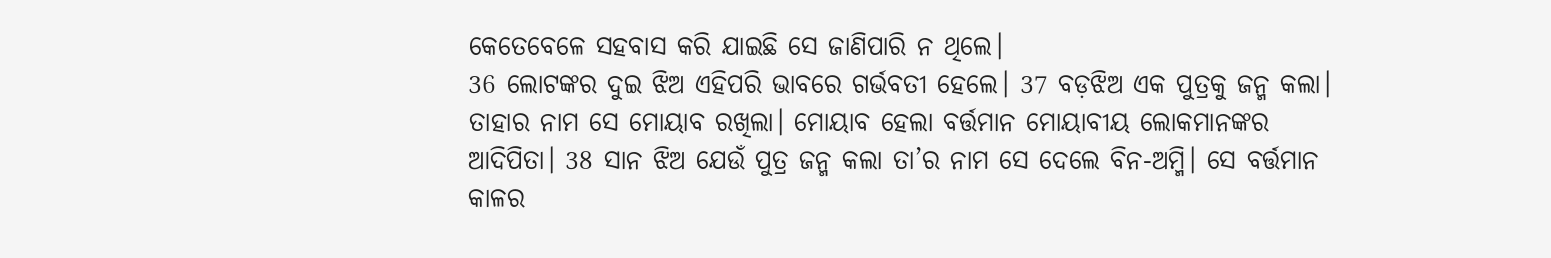କେତେବେଳେ ସହବାସ କରି ଯାଇଛି ସେ ଜାଣିପାରି ନ ଥିଲେ।
36 ଲୋଟଙ୍କର ଦୁଇ ଝିଅ ଏହିପରି ଭାବରେ ଗର୍ଭବତୀ ହେଲେ। 37 ବଡ଼ଝିଅ ଏକ ପୁତ୍ରକୁ ଜନ୍ମ କଲା। ତାହାର ନାମ ସେ ମୋୟାବ ରଖିଲା। ମୋୟାବ ହେଲା ବର୍ତ୍ତମାନ ମୋୟାବୀୟ ଲୋକମାନଙ୍କର ଆଦିପିତା। 38 ସାନ ଝିଅ ଯେଉଁ ପୁତ୍ର ଜନ୍ମ କଲା ତା’ର ନାମ ସେ ଦେଲେ ବିନ-ଅମ୍ମି। ସେ ବର୍ତ୍ତମାନ କାଳର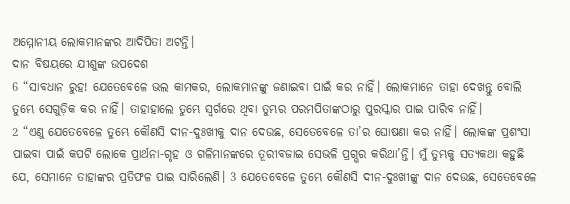ଅମ୍ମୋନୀୟ ଲୋକମାନଙ୍କର ଆଦିପିତା ଅଟନ୍ତି।
ଦାନ ବିଷୟରେ ଯୀଶୁଙ୍କ ଉପଦେଶ
6 “ସାବଧାନ ରୁହ! ଯେତେବେଳେ ଭଲ କାମକର, ଲୋକମାନଙ୍କୁ ଜଣାଇବା ପାଇଁ କର ନାହିଁ। ଲୋକମାନେ ତାହା ଦେଖନ୍ତୁ ବୋଲି ତୁମ୍ଭେ ସେଗୁଡ଼ିକ କର ନାହିଁ। ତାହାହାଲେ ତୁମ୍ଭେ ସ୍ୱର୍ଗରେ ଥିବା ତୁମ୍ଭର ପରମପିତାଙ୍କଠାରୁ ପୁରସ୍କାର ପାଇ ପାରିବ ନାହିଁ।
2 “ଏଣୁ ଯେତେବେଳେ ତୁମ୍ଭେ କୌଣସି ଦୀନ-ଦୁଃଖୀକୁ ଦାନ ଦେଉଛ, ସେତେବେଳେ ତା’ର ଘୋଷଣା କର ନାହିଁ। ଲୋକଙ୍କ ପ୍ରଶଂସା ପାଇବା ପାଇଁ କପଟି ଲୋକେ ପ୍ରାର୍ଥନା-ଗୃହ ଓ ଗଳିମାନଙ୍କରେ ତୂରୀବଜାଇ ସେଭଳି ପ୍ରଗ୍ଭର କରିଥା’ନ୍ତି। ମୁଁ ତୁମ୍ଭକୁ ସତ୍ୟକଥା କହୁଛି ଯେ, ସେମାନେ ତାହାଙ୍କର ପ୍ରତିଫଳ ପାଇ ସାରିଲେଣି। 3 ଯେତେବେଳେ ତୁମ୍ଭେ କୌଣସି ଦୀନ-ଦୁଃଖୀଙ୍କୁ ଦାନ ଦେଉଛ, ସେତେବେଳେ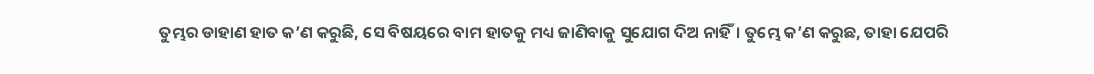ତୁମ୍ଭର ଡାହାଣ ହାତ କ’ଣ କରୁଛି, ସେ ବିଷୟରେ ବାମ ହାତକୁ ମଧ୍ୟ ଜାଣିବାକୁ ସୁଯୋଗ ଦିଅ ନାହିଁ। ତୁମ୍ଭେ କ’ଣ କରୁଛ, ତାହା ଯେପରି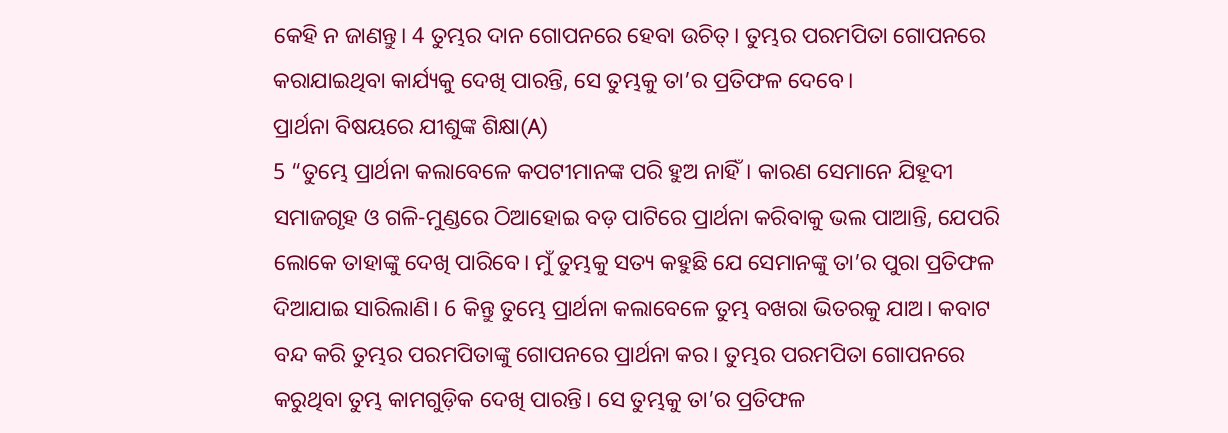କେହି ନ ଜାଣନ୍ତୁ। 4 ତୁମ୍ଭର ଦାନ ଗୋପନରେ ହେବା ଉଚିତ୍। ତୁମ୍ଭର ପରମପିତା ଗୋପନରେ କରାଯାଇଥିବା କାର୍ଯ୍ୟକୁ ଦେଖି ପାରନ୍ତି, ସେ ତୁମ୍ଭକୁ ତା’ର ପ୍ରତିଫଳ ଦେବେ।
ପ୍ରାର୍ଥନା ବିଷୟରେ ଯୀଶୁଙ୍କ ଶିକ୍ଷା(A)
5 “ତୁମ୍ଭେ ପ୍ରାର୍ଥନା କଲାବେଳେ କପଟୀମାନଙ୍କ ପରି ହୁଅ ନାହିଁ। କାରଣ ସେମାନେ ଯିହୂଦୀ ସମାଜଗୃହ ଓ ଗଳି-ମୁଣ୍ଡରେ ଠିଆହୋଇ ବଡ଼ ପାଟିରେ ପ୍ରାର୍ଥନା କରିବାକୁ ଭଲ ପାଆନ୍ତି, ଯେପରି ଲୋକେ ତାହାଙ୍କୁ ଦେଖି ପାରିବେ। ମୁଁ ତୁମ୍ଭକୁ ସତ୍ୟ କହୁଛି ଯେ ସେମାନଙ୍କୁ ତା’ର ପୁରା ପ୍ରତିଫଳ ଦିଆଯାଇ ସାରିଲାଣି। 6 କିନ୍ତୁ ତୁମ୍ଭେ ପ୍ରାର୍ଥନା କଲାବେଳେ ତୁମ୍ଭ ବଖରା ଭିତରକୁ ଯାଅ। କବାଟ ବନ୍ଦ କରି ତୁମ୍ଭର ପରମପିତାଙ୍କୁ ଗୋପନରେ ପ୍ରାର୍ଥନା କର। ତୁମ୍ଭର ପରମପିତା ଗୋପନରେ କରୁଥିବା ତୁମ୍ଭ କାମଗୁଡ଼ିକ ଦେଖି ପାରନ୍ତି। ସେ ତୁମ୍ଭକୁ ତା’ର ପ୍ରତିଫଳ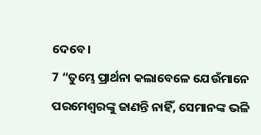ଦେବେ।
7 “ତୁମ୍ଭେ ପ୍ରାର୍ଥନା କଲାବେଳେ ଯେଉଁମାନେ ପରମେଶ୍ୱରଙ୍କୁ ଜାଣନ୍ତି ନାହିଁ, ସେମାନଙ୍କ ଭଳି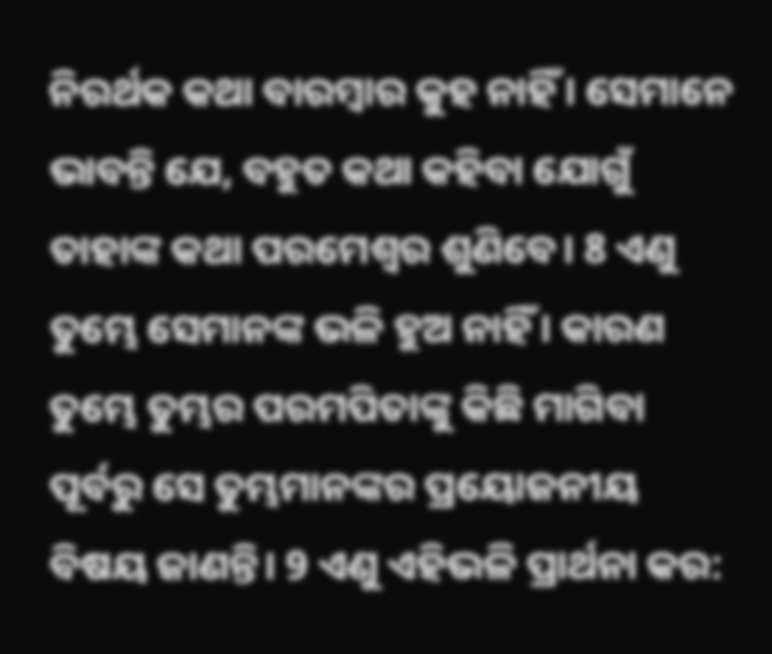ନିରର୍ଥକ କଥା ବାରମ୍ବାର କୁହ ନାହିଁ। ସେମାନେ ଭାବନ୍ତି ଯେ, ବହୁତ କଥା କହିବା ଯୋଗୁଁ ତାହାଙ୍କ କଥା ପରମେଶ୍ୱର ଶୁଣିବେ। 8 ଏଣୁ ତୁମ୍ଭେ ସେମାନଙ୍କ ଭଳି ହୁଅ ନାହିଁ। କାରଣ ତୁମ୍ଭେ ତୁମ୍ଭର ପରମପିତାଙ୍କୁ କିଛି ମାଗିବା ପୂର୍ବରୁ ସେ ତୁମ୍ଭମାନଙ୍କର ପ୍ରୟୋଜନୀୟ ବିଷୟ ଜାଣନ୍ତି। 9 ଏଣୁ ଏହିଭଳି ପ୍ରାର୍ଥନା କର: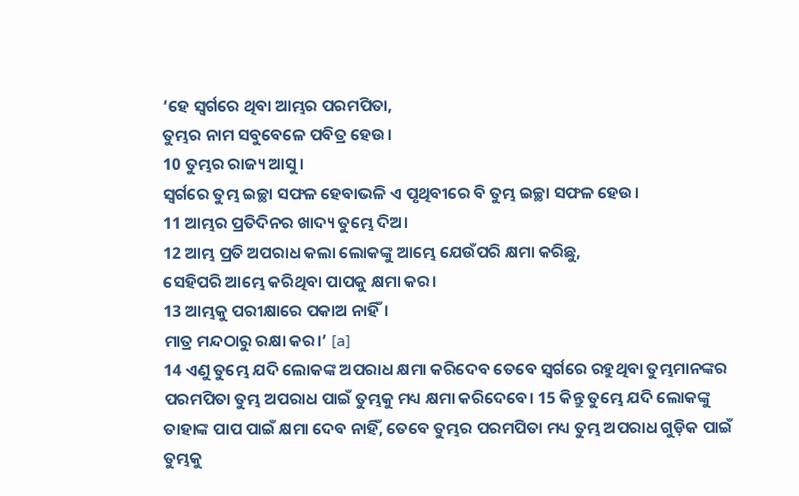‘ହେ ସ୍ୱର୍ଗରେ ଥିବା ଆମ୍ଭର ପରମପିତା,
ତୁମ୍ଭର ନାମ ସବୁବେଳେ ପବିତ୍ର ହେଉ।
10 ତୁମ୍ଭର ରାଜ୍ୟ ଆସୁ।
ସ୍ୱର୍ଗରେ ତୁମ୍ଭ ଇଚ୍ଛା ସଫଳ ହେବାଭଳି ଏ ପୃଥିବୀରେ ବି ତୁମ୍ଭ ଇଚ୍ଛା ସଫଳ ହେଉ।
11 ଆମ୍ଭର ପ୍ରତିଦିନର ଖାଦ୍ୟ ତୁମ୍ଭେ ଦିଅ।
12 ଆମ୍ଭ ପ୍ରତି ଅପରାଧ କଲା ଲୋକଙ୍କୁ ଆମ୍ଭେ ଯେଉଁପରି କ୍ଷମା କରିଛୁ,
ସେହିପରି ଆମ୍ଭେ କରିଥିବା ପାପକୁ କ୍ଷମା କର।
13 ଆମ୍ଭକୁ ପରୀକ୍ଷାରେ ପକାଅ ନାହିଁ।
ମାତ୍ର ମନ୍ଦଠାରୁ ରକ୍ଷା କର।’ [a]
14 ଏଣୁ ତୁମ୍ଭେ ଯଦି ଲୋକଙ୍କ ଅପରାଧ କ୍ଷମା କରିଦେବ ତେବେ ସ୍ୱର୍ଗରେ ରହୁଥିବା ତୁମ୍ଭମାନଙ୍କର ପରମପିତା ତୁମ୍ଭ ଅପରାଧ ପାଇଁ ତୁମ୍ଭକୁ ମଧ୍ୟ କ୍ଷମା କରିଦେବେ। 15 କିନ୍ତୁ ତୁମ୍ଭେ ଯଦି ଲୋକଙ୍କୁ ତାହାଙ୍କ ପାପ ପାଇଁ କ୍ଷମା ଦେବ ନାହିଁ, ତେବେ ତୁମ୍ଭର ପରମପିତା ମଧ୍ୟ ତୁମ୍ଭ ଅପରାଧ ଗୁଡ଼ିକ ପାଇଁ ତୁମ୍ଭକୁ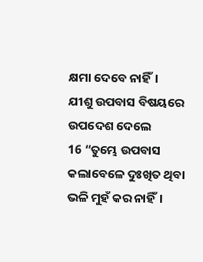କ୍ଷମା ଦେବେ ନାହିଁ।
ଯୀଶୁ ଉପବାସ ବିଷୟରେ ଉପଦେଶ ଦେଲେ
16 “ତୁମ୍ଭେ ଉପବାସ କଲାବେଳେ ଦୁଃଖିତ ଥିବା ଭଳି ମୁହଁ କର ନାହିଁ।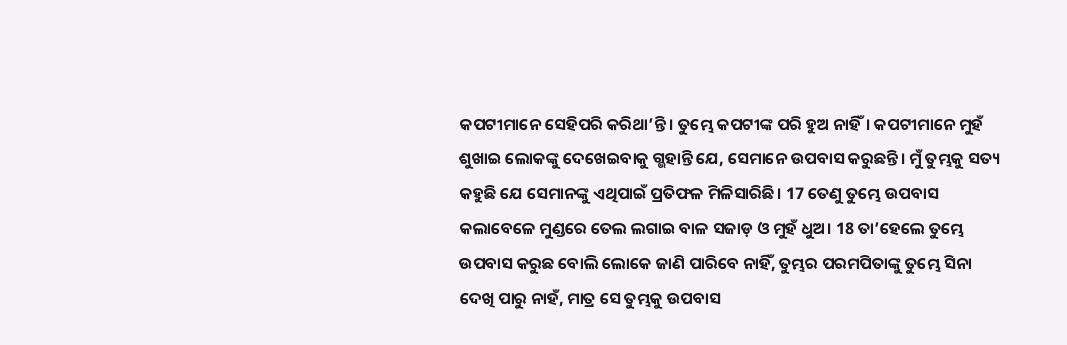କପଟୀମାନେ ସେହିପରି କରିଥା’ନ୍ତି। ତୁମ୍ଭେ କପଟୀଙ୍କ ପରି ହୁଅ ନାହିଁ। କପଟୀମାନେ ମୁହଁ ଶୁଖାଇ ଲୋକଙ୍କୁ ଦେଖେଇବାକୁ ଗ୍ଭହାନ୍ତି ଯେ, ସେମାନେ ଉପବାସ କରୁଛନ୍ତି। ମୁଁ ତୁମ୍ଭକୁ ସତ୍ୟ କହୁଛି ଯେ ସେମାନଙ୍କୁ ଏଥିପାଇଁ ପ୍ରତିଫଳ ମିଳିସାରିଛି। 17 ତେଣୁ ତୁମ୍ଭେ ଉପବାସ କଲାବେଳେ ମୁଣ୍ଡରେ ତେଲ ଲଗାଇ ବାଳ ସଜାଡ଼ ଓ ମୁହଁ ଧୁଅ। 18 ତା’ହେଲେ ତୁମ୍ଭେ ଉପବାସ କରୁଛ ବୋଲି ଲୋକେ ଜାଣି ପାରିବେ ନାହିଁ, ତୁମ୍ଭର ପରମପିତାଙ୍କୁ ତୁମ୍ଭେ ସିନା ଦେଖି ପାରୁ ନାହଁ, ମାତ୍ର ସେ ତୁମ୍ଭକୁ ଉପବାସ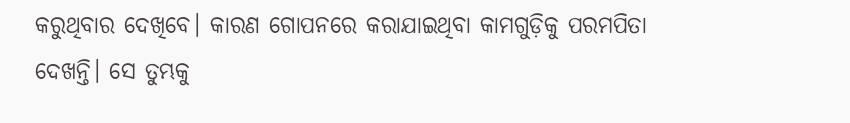କରୁଥିବାର ଦେଖିବେ। କାରଣ ଗୋପନରେ କରାଯାଇଥିବା କାମଗୁଡ଼ିକୁ ପରମପିତା ଦେଖନ୍ତି। ସେ ତୁମ୍ଭକୁ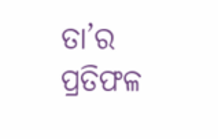ତା’ର ପ୍ରତିଫଳ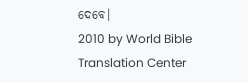ଦେବେ।
2010 by World Bible Translation Center